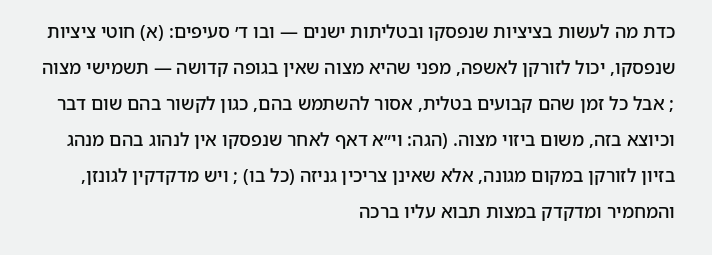כדת מה לעשות בציציות שנפסקו ובטליתות ישנים — ובו ד׳ סעיפים: (א) חוטי ציציות שנפסקו, יכול לזורקן לאשפה, מפני שהיא מצוה שאין בגופה קדושה — תשמישי מצוה ; אבל כל זמן שהם קבועים בטלית, אסור להשתמש בהם, כגון לקשור בהם שום דבר וכיוצא בזה, משום ביזוי מצוה. (הגה: וי״א דאף לאחר שנפסקו אין לנהוג בהם מנהג בזיון לזורקן במקום מגונה, אלא שאינן צריכין גניזה (כל בו) ; ויש מדקדקין לגונזן, והמחמיר ומדקדק במצות תבוא עליו ברכה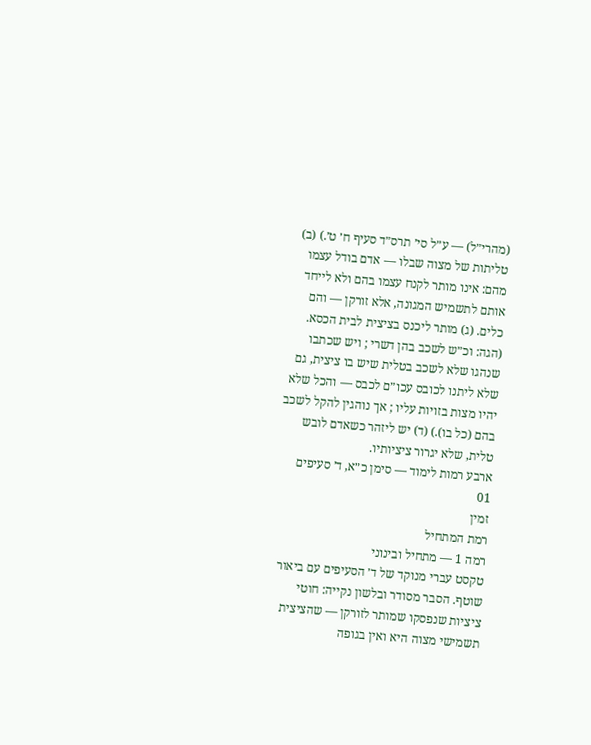(מהרי״ל) — ע״ל סי׳ תרס״ד סעיף ח׳ ט׳.) (ב) טליתות של מצוה שבלו — אדם בודל עצמו מהם: אינו מותר לקנח עצמו בהם ולא לייחד אותם לתשמיש המגונה, אלא זורקן — והם כלים. (ג) מותר ליכנס בציצית לבית הכסא. (הגה: וכ״ש לשכב בהן דשרי ; ויש שכתבו שנהגו שלא לשכב בטלית שיש בו ציצית, גם שלא ליתנו לכובס עכו״ם לכבס — והכל שלא יהיו מצות בזויות עליו ; אך נוהגין להקל לשכב בהם (כל בו).) (ד) יש ליזהר כשאדם לובש טלית, שלא יגרור ציציותיו.
ארבע רמות לימוד — סימן כ״א, ד׳ סעיפים
01
זמין
רמת המתחיל
רמה 1 — מתחיל ובינוני
טקסט עברי מנוקד של ד׳ הסעיפים עם ביאור שוטף. הסבר מסודר ובלשון נקייה: חוטי ציציות שנפסקו שמותר לזורקן — שהציצית תשמישי מצוה היא ואין בגופה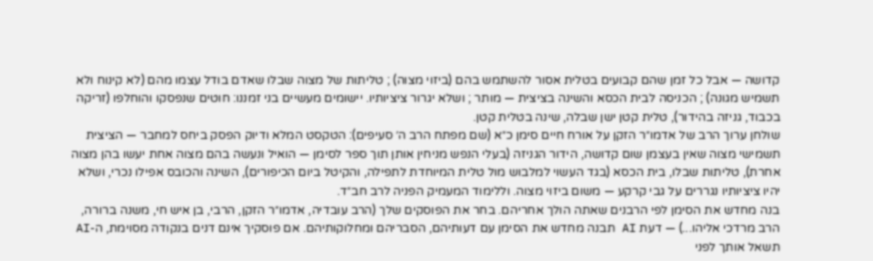קדושה — אבל כל זמן שהם קבועים בטלית אסור להשתמש בהם (ביזוי מצוה) ; טליתות של מצוה שבלו שאדם בודל עצמו מהם (לא קינוח ולא תשמיש מגונה) ; הכניסה לבית הכסא והשינה בציצית — מותר ; ושלא יגרור ציציותיו. יישומים מעשיים בני זמננו: חוטים שנפסקו והוחלפו (זריקה בכבוד, גניזה בהידור), טלית קטן ישן שבלה, שינה בטלית קטן.
שולחן ערוך הרב של אדמו״ר הזקן על אורח חיים סימן כ״א (שם מפתח הרב ה׳ סעיפים): הטקסט המלא ודיוק הפסק ביחס למחבר — הציצית תשמישי מצוה שאין בעצמן שום קדושה, הידור הגניזה (בעלי הנפש מניחין אותן תוך ספר לסימן — הואיל ונעשה בהם מצוה אחת יעשו בהן מצוה אחרת), טליתות שבלו, בית הכסא (בגד העשוי למלבוש מול טלית המיוחדת לתפילה, והקיטל ביום הכיפורים), השינה והכובס אפילו נכרי, ושלא יהיו ציציותיו נגררים על גבי קרקע — משום ביזוי מצוה. וללימוד המעמיק הפניה לרב חב״ד.
בנה מחדש את הסימן לפי הרבנים שאתה הולך אחריהם. בחר את הפוסקים שלך (הרב עובדיה, אדמו״ר הזקן, הרבי, בן איש חי, משנה ברורה, הרב מרדכי אליהו...) — דעת AI תבנה מחדש את הסימן עם דעותיהם, הסבריהם ומחלוקותיהם. אם פוסקיך אינם דנים בנקודה מסוימת, ה-AI תשאל אותך לפני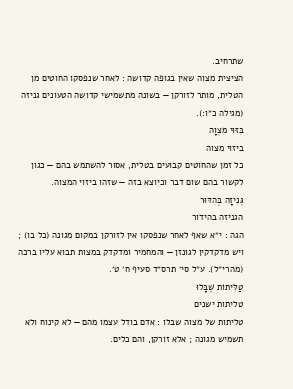שתרחיב.
הציצית מצוה שאין בגופה קדושה : לאחר שנפסקו החוטים מן הטלית, מותר לזורקן — בשונה מתשמישי קדושה הטעונים גניזה (מגילה כ״ו:).
בִּזּוּי מִצְוָה
ביזוי מצוה
כל זמן שהחוטים קבועים בטלית, אסור להשתמש בהם — כגון לקשור בהם שום דבר וכיוצא בזה — שזהו ביזוי המצוה.
גְּנִיזָה בְּהִדּוּר
הגניזה בהידור
הגה : י״א שאף לאחר שנפסקו אין לזורקן במקום מגונה (כל בו) ; ויש מדקדקין לגונזן — והמחמיר ומדקדק במצות תבוא עליו ברכה (מהרי״ל). ע״ל סי׳ תרס״ד סעיף ח׳ ט׳.
טַלִּיתוֹת שֶׁבָּלוּ
טליתות ישנים
טליתות של מצוה שבלו : אדם בודל עצמו מהם — לא קינוח ולא תשמיש מגונה ; אלא זורקן, והם כלים.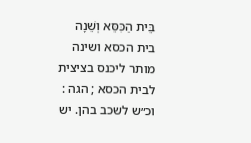בֵּית הַכִּסֵּא וְשֵׁנָה
בית הכסא ושינה
מותר ליכנס בציצית לבית הכסא ; הגה : וכ״ש לשכב בהן. יש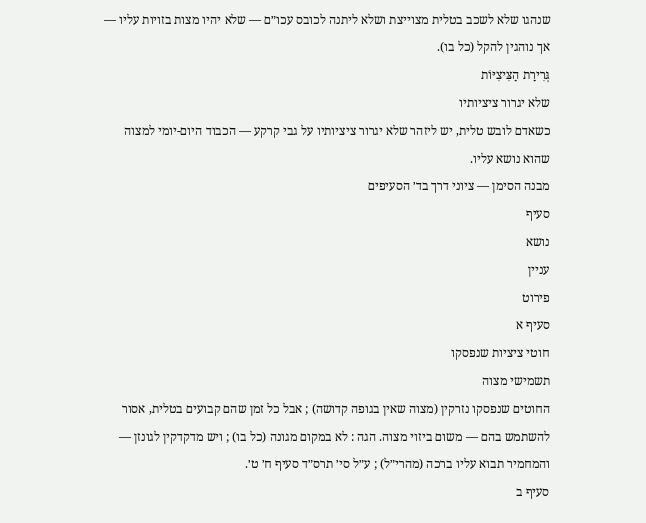שנהגו שלא לשכב בטלית מצוייצת ושלא ליתנה לכובס עכו״ם — שלא יהיו מצות בזויות עליו — אך נוהגין להקל (כל בו).
גְּרִירַת הַצִּיצִיּוֹת
שלא יגרור ציציותיו
כשאדם לובש טלית, יש ליזהר שלא יגרור ציציותיו על גבי קרקע — הכבוד היום-יומי למצוה שהוא נושא עליו.
מבנה הסימן — ציוני דרך בד׳ הסעיפים
סעיף
נושא
עניין
פירוט
סעיף א
חוטי ציציות שנפסקו
תשמישי מצוה
החוטים שנפסקו נזרקין (מצוה שאין בגופה קדושה) ; אבל כל זמן שהם קבועים בטלית, אסור להשתמש בהם — משום ביזוי מצוה. הגה : לא במקום מגונה (כל בו) ; ויש מדקדקין לגונזן — והמחמיר תבוא עליו ברכה (מהרי״ל) ; ע״ל סי׳ תרס״ד סעיף ח׳ ט׳.
סעיף ב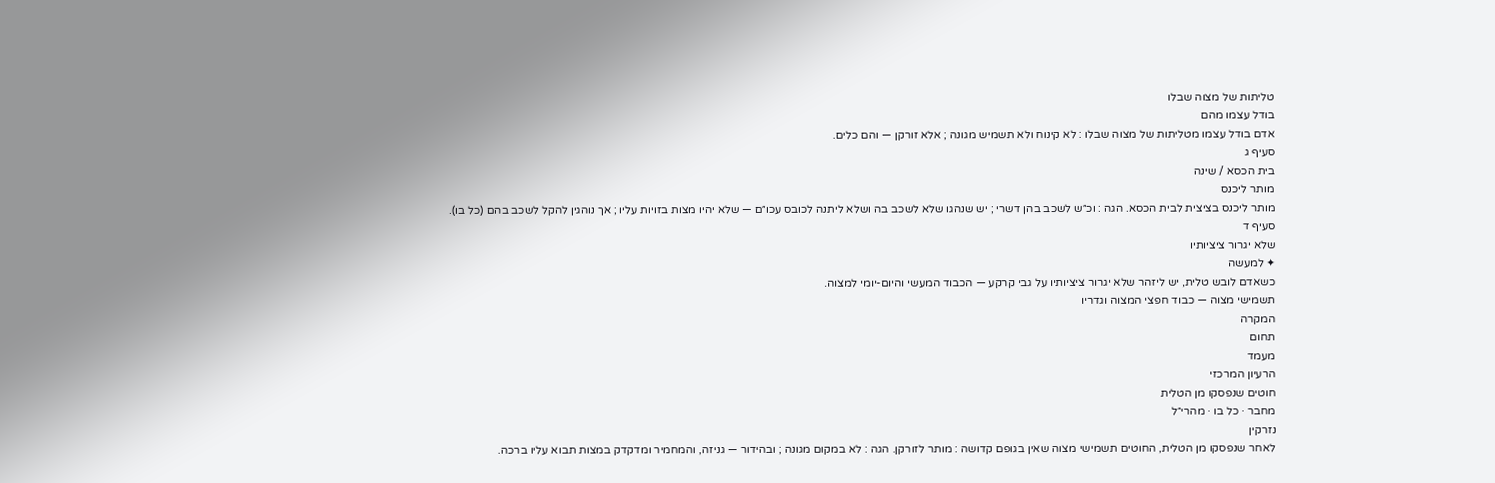טליתות של מצוה שבלו
בודל עצמו מהם
אדם בודל עצמו מטליתות של מצוה שבלו : לא קינוח ולא תשמיש מגונה ; אלא זורקן — והם כלים.
סעיף ג
בית הכסא / שינה
מותר ליכנס
מותר ליכנס בציצית לבית הכסא. הגה : וכ״ש לשכב בהן דשרי ; יש שנהגו שלא לשכב בה ושלא ליתנה לכובס עכו״ם — שלא יהיו מצות בזויות עליו ; אך נוהגין להקל לשכב בהם (כל בו).
סעיף ד
שלא יגרור ציציותיו
✦ למעשה
כשאדם לובש טלית, יש ליזהר שלא יגרור ציציותיו על גבי קרקע — הכבוד המעשי והיום-יומי למצוה.
תשמישי מצוה — כבוד חפצי המצוה וגדריו
המקרה
תחום
מעמד
הרעיון המרכזי
חוטים שנפסקו מן הטלית
מחבר · כל בו · מהרי״ל
נזרקין
לאחר שנפסקו מן הטלית, החוטים תשמישי מצוה שאין בגופם קדושה : מותר לזורקן. הגה : לא במקום מגונה ; ובהידור — גניזה, והמחמיר ומדקדק במצות תבוא עליו ברכה.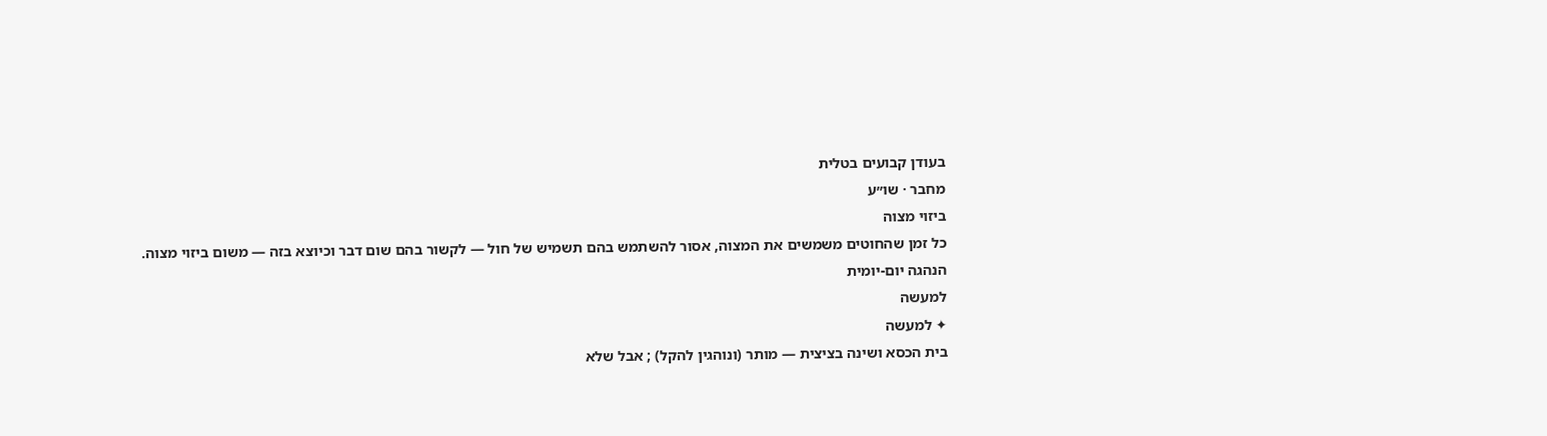בעודן קבועים בטלית
מחבר · שו״ע
ביזוי מצוה
כל זמן שהחוטים משמשים את המצוה, אסור להשתמש בהם תשמיש של חול — לקשור בהם שום דבר וכיוצא בזה — משום ביזוי מצוה.
הנהגה יום-יומית
למעשה
✦ למעשה
בית הכסא ושינה בציצית — מותר (ונוהגין להקל) ; אבל שלא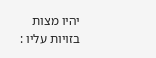יהיו מצות בזויות עליו :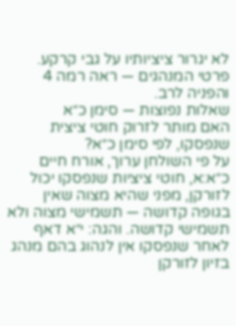לא יגרור ציציותיו על גבי קרקע. פרטי המנהגים — ראה רמה 4 והפניה לרב.
שאלות נפוצות — סימן כ״א
האם מותר לזרוק חוטי ציצית שנפסקו, לפי סימן כ״א?
על פי השולחן ערוך, אורח חיים כ״א:א, חוטי ציציות שנפסקו יכול לזורקן, מפני שהיא מצוה שאין בגופה קדושה — תשמישי מצוה ולא תשמישי קדושה. והגה: י״א דאף לאחר שנפסקו אין לנהוג בהם מנהג בזיון לזורקן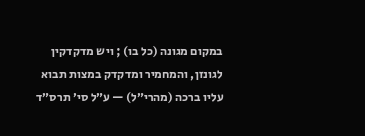במקום מגונה (כל בו) ; ויש מדקדקין לגונזן, והמחמיר ומדקדק במצות תבוא עליו ברכה (מהרי״ל) — ע״ל סי׳ תרס״ד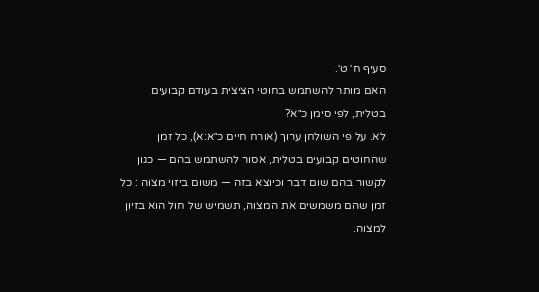סעיף ח׳ ט׳.
האם מותר להשתמש בחוטי הציצית בעודם קבועים בטלית, לפי סימן כ״א?
לא. על פי השולחן ערוך (אורח חיים כ״א:א), כל זמן שהחוטים קבועים בטלית, אסור להשתמש בהם — כגון לקשור בהם שום דבר וכיוצא בזה — משום ביזוי מצוה : כל זמן שהם משמשים את המצוה, תשמיש של חול הוא בזיון למצוה.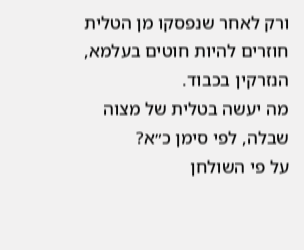ורק לאחר שנפסקו מן הטלית חוזרים להיות חוטים בעלמא, הנזרקין בכבוד.
מה יעשה בטלית של מצוה שבלה, לפי סימן כ״א?
על פי השולחן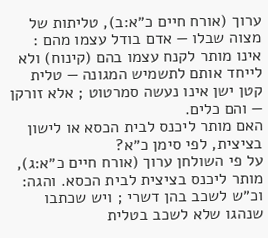ערוך (אורח חיים כ״א:ב), טליתות של מצוה שבלו — אדם בודל עצמו מהם : אינו מותר לקנח עצמו בהם (קינוח) ולא לייחד אותם לתשמיש המגונה — טלית קטן ישן אינו נעשה סמרטוט ; אלא זורקן — והם כלים.
האם מותר ליכנס לבית הכסא או לישון בציצית, לפי סימן כ״א?
על פי השולחן ערוך (אורח חיים כ״א:ג), מותר ליכנס בציצית לבית הכסא. והגה: וכ״ש לשכב בהן דשרי ; ויש שכתבו שנהגו שלא לשכב בטלית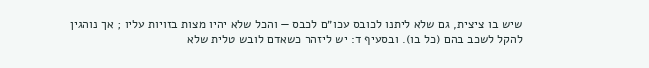שיש בו ציצית, גם שלא ליתנו לכובס עכו״ם לכבס — והכל שלא יהיו מצות בזויות עליו ; אך נוהגין להקל לשכב בהם (כל בו). ובסעיף ד: יש ליזהר כשאדם לובש טלית שלא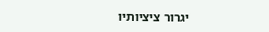יגרור ציציותיו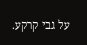על גבי קרקע.